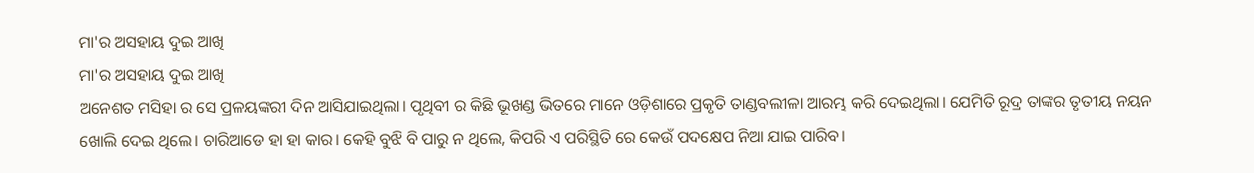ମା'ର ଅସହାୟ ଦୁଇ ଆଖି
ମା'ର ଅସହାୟ ଦୁଇ ଆଖି
ଅନେଶତ ମସିହା ର ସେ ପ୍ରଳୟଙ୍କରୀ ଦିନ ଆସିଯାଇଥିଲା। ପୃଥିବୀ ର କିଛି ଭୂଖଣ୍ଡ ଭିତରେ ମାନେ ଓଡ଼ିଶାରେ ପ୍ରକୃତି ତାଣ୍ଡବଲୀଳା ଆରମ୍ଭ କରି ଦେଇଥିଲା। ଯେମିତି ରୂଦ୍ର ତାଙ୍କର ତୃତୀୟ ନୟନ ଖୋଲି ଦେଇ ଥିଲେ। ଚାରିଆଡେ ହା ହା କାର। କେହି ବୁଝି ବି ପାରୁ ନ ଥିଲେ, କିପରି ଏ ପରିସ୍ଥିତି ରେ କେଉଁ ପଦକ୍ଷେପ ନିଆ ଯାଇ ପାରିବ।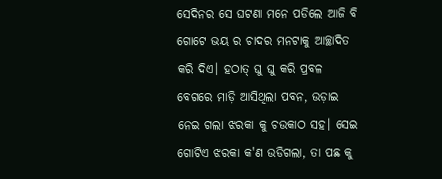ସେଦିନର ସେ ଘଟଣା ମନେ ପଡିଲେ ଆଜି ବି ଗୋଟେ ଭୟ ର ଚାଦର ମନଟାକୁ ଆଚ୍ଛାଦିତ କରି ଦିଏ। ହଠାତ୍ ଘୁ ଘୁ କରି ପ୍ରବଳ ବେଗରେ ମାଡ଼ି ଆସିଥିଲା ପବନ, ଉଡ଼ାଇ ନେଇ ଗଲା ଝରକା କୁ ଚଉକାଠ ସହ। ସେଇ ଗୋଟିଏ ଝରକା କ'ଣ ଉଡିଗଲା, ତା ପଛ କୁ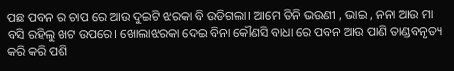ପଛ ପବନ ର ଚାପ ରେ ଆଉ ଦୁଇଟି ଝରକା ବି ଉଡିଗଲା। ଆମେ ତିନି ଭଉଣୀ , ଭାଇ , ନନା ଆଉ ମା ବସି ରହିଲୁ ଖଟ ଉପରେ। ଖୋଲାଝରକା ଦେଇ ବିନା କୌଣସି ବାଧା ରେ ପବନ ଆଉ ପାଣି ତାଣ୍ଡବନୃତ୍ୟ କରି କରି ପଶି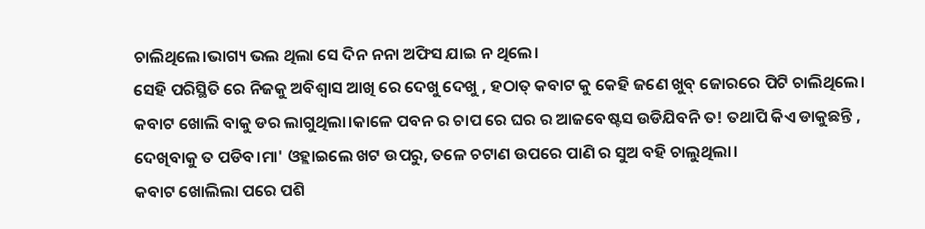ଚାଲିଥିଲେ।ଭାଗ୍ୟ ଭଲ ଥିଲା ସେ ଦିନ ନନା ଅଫିସ ଯାଇ ନ ଥିଲେ।
ସେହି ପରିସ୍ଥିତି ରେ ନିଜକୁ ଅବିଶ୍ବାସ ଆଖି ରେ ଦେଖୁ ଦେଖୁ , ହଠାତ୍ କବାଟ କୁ କେହି ଜଣେ ଖୁବ୍ ଜୋରରେ ପିଟି ଚାଲିଥିଲେ। କବାଟ ଖୋଲି ବାକୁ ଡର ଲାଗୁଥିଲା।କାଳେ ପବନ ର ଚାପ ରେ ଘର ର ଆଜବେଷ୍ଟସ ଉଡିଯିବନି ତ! ତଥାପି କିଏ ଡାକୁଛନ୍ତି , ଦେଖିବାକୁ ତ ପଡିବ।ମା' ଓହ୍ଲାଇଲେ ଖଟ ଉପରୁ, ତଳେ ଚଟାଣ ଉପରେ ପାଣି ର ସୁଅ ବହି ଚାଲୁଥିଲା।
କବାଟ ଖୋଲିଲା ପରେ ପଶି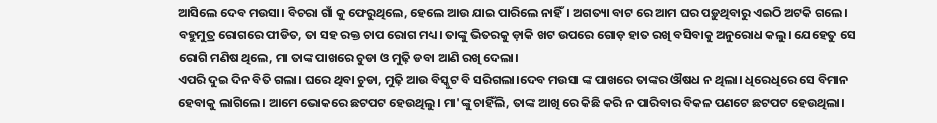ଆସିଲେ ଦେବ ମଉସା। ବିଚରା ଗାଁ କୁ ଫେରୁଥିଲେ, ହେଲେ ଆଉ ଯାଇ ପାରିଲେ ନାହିଁ। ଅଗତ୍ୟା ବାଟ ରେ ଆମ ଘର ପଡ଼ୁଥିବାରୁ ଏଇଠି ଅଟକି ଗଲେ। ବହୁମୁତ୍ର ରୋଗରେ ପୀଡିତ, ତା ସହ ରକ୍ତ ଚାପ ରୋଗ ମଧ୍ୟ। ତାଙ୍କୁ ଭିତରକୁ ଡ଼ାକି ଖଟ ଉପରେ ଗୋଡ଼ ହାତ ରଖି ବସିବାକୁ ଅନୁରୋଧ କଲୁ। ଯେହେତୁ ସେ ରୋଗି ମଣିଷ ଥିଲେ, ମା ତାଙ୍କ ପାଖରେ ଚୁଡା ଓ ମୁଢ଼ି ଡବା ଆଣି ରଖି ଦେଲା।
ଏପରି ଦୁଇ ଦିନ ବିତି ଗଲା। ଘରେ ଥିବା ଚୁଡା, ମୁଢ଼ି ଆଉ ବିସ୍କୁଟ ବି ସରିଗଲା।ଦେବ ମଉସା ଙ୍କ ପାଖରେ ତାଙ୍କର ଔଷଧ ନ ଥିଲା। ଧିରେଧିରେ ସେ ବିମାନ ହେବାକୁ ଲାଗିଲେ। ଆମେ ଭୋକରେ ଛଟପଟ ହେଉଥିଲୁ। ମା'ଙ୍କୁ ଚାହିଁଲି, ତାଙ୍କ ଆଖି ରେ କିଛି କରି ନ ପାରିବାର ବିକଳ ପଣଟେ ଛଟପଟ ହେଉଥିଲା।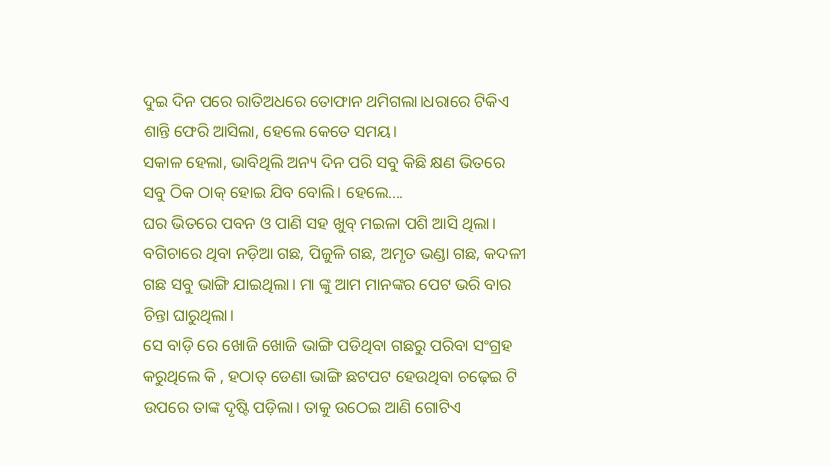ଦୁଇ ଦିନ ପରେ ରାତିଅଧରେ ତୋଫାନ ଥମିଗଲା।ଧରାରେ ଟିକିଏ ଶାନ୍ତି ଫେରି ଆସିଲା, ହେଲେ କେତେ ସମୟ।
ସକାଳ ହେଲା, ଭାବିଥିଲି ଅନ୍ୟ ଦିନ ପରି ସବୁ କିଛି କ୍ଷଣ ଭିତରେ ସବୁ ଠିକ ଠାକ୍ ହୋଇ ଯିବ ବୋଲି। ହେଲେ....
ଘର ଭିତରେ ପବନ ଓ ପାଣି ସହ ଖୁବ୍ ମଇଳା ପଶି ଆସି ଥିଲା। ବଗିଚାରେ ଥିବା ନଡ଼ିଆ ଗଛ, ପିଜୁଳି ଗଛ, ଅମୃତ ଭଣ୍ଡା ଗଛ, କଦଳୀ ଗଛ ସବୁ ଭାଙ୍ଗି ଯାଇଥିଲା। ମା ଙ୍କୁ ଆମ ମାନଙ୍କର ପେଟ ଭରି ବାର ଚିନ୍ତା ଘାରୁଥିଲା।
ସେ ବାଡ଼ି ରେ ଖୋଜି ଖୋଜି ଭାଙ୍ଗି ପଡିଥିବା ଗଛରୁ ପରିବା ସଂଗ୍ରହ କରୁଥିଲେ କି , ହଠାତ୍ ଡେଣା ଭାଙ୍ଗି ଛଟପଟ ହେଉଥିବା ଚଢ଼େଇ ଟି ଉପରେ ତାଙ୍କ ଦୃଷ୍ଟି ପଡ଼ିଲା। ତାକୁ ଉଠେଇ ଆଣି ଗୋଟିଏ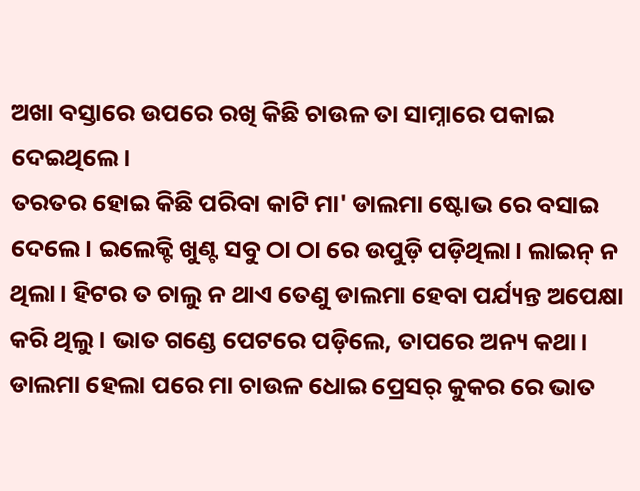ଅଖା ବସ୍ତାରେ ଉପରେ ରଖି କିଛି ଚାଉଳ ତା ସାମ୍ନାରେ ପକାଇ ଦେଇଥିଲେ।
ତରତର ହୋଇ କିଛି ପରିବା କାଟି ମା' ଡାଲମା ଷ୍ଟୋଭ ରେ ବସାଇ ଦେଲେ। ଇଲେକ୍ଟି ଖୁଣ୍ଟ ସବୁ ଠା ଠା ରେ ଉପୁଡ଼ି ପଡ଼ିଥିଲା। ଲାଇନ୍ ନ ଥିଲା। ହିଟର ତ ଚାଲୁ ନ ଥାଏ ତେଣୁ ଡାଲମା ହେବା ପର୍ଯ୍ୟନ୍ତ ଅପେକ୍ଷା କରି ଥିଲୁ। ଭାତ ଗଣ୍ଡେ ପେଟରେ ପଡ଼ିଲେ, ତାପରେ ଅନ୍ୟ କଥା। ଡାଲମା ହେଲା ପରେ ମା ଚାଉଳ ଧୋଇ ପ୍ରେସର୍ କୁକର ରେ ଭାତ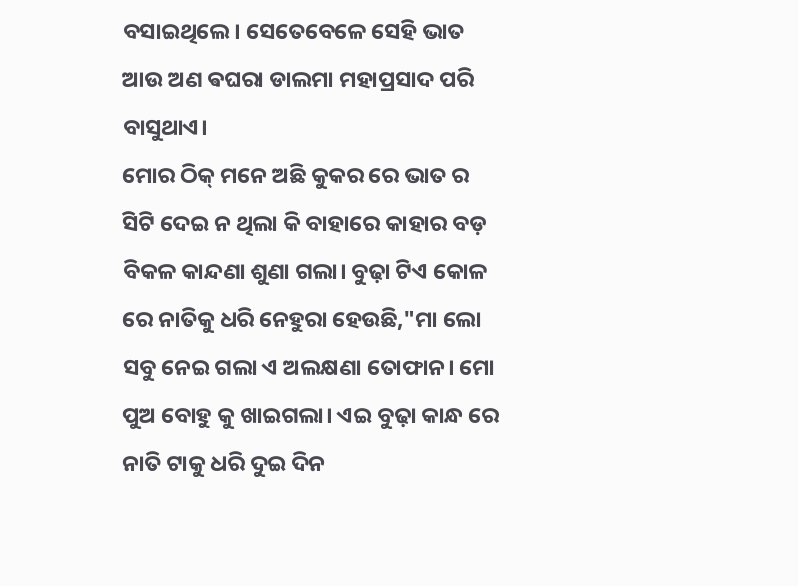ବସାଇଥିଲେ। ସେତେବେଳେ ସେହି ଭାତ ଆଉ ଅଣ ଵଘରା ଡାଲମା ମହାପ୍ରସାଦ ପରି ବାସୁଥାଏ।
ମୋର ଠିକ୍ ମନେ ଅଛି କୁକର ରେ ଭାତ ର ସିଟି ଦେଇ ନ ଥିଲା କି ବାହାରେ କାହାର ବଡ଼ ବିକଳ କାନ୍ଦଣା ଶୁଣା ଗଲା। ବୁଢ଼ା ଟିଏ କୋଳ ରେ ନାତିକୁ ଧରି ନେହୁରା ହେଉଛି,"ମା ଲୋ ସବୁ ନେଇ ଗଲା ଏ ଅଲକ୍ଷଣା ତୋଫାନ। ମୋ ପୁଅ ବୋହୁ କୁ ଖାଇଗଲା। ଏଇ ବୁଢ଼ା କାନ୍ଧ ରେ ନାତି ଟାକୁ ଧରି ଦୁଇ ଦିନ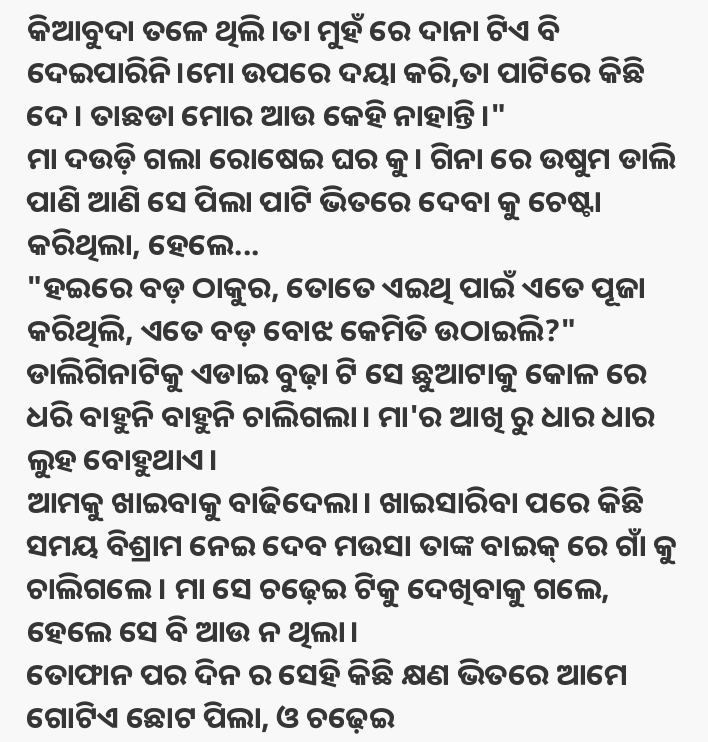କିଆବୁଦା ତଳେ ଥିଲି।ତା ମୁହଁ ରେ ଦାନା ଟିଏ ବି ଦେଇପାରିନି।ମୋ ଉପରେ ଦୟା କରି,ତା ପାଟିରେ କିଛି ଦେ। ତାଛଡା ମୋର ଆଉ କେହି ନାହାନ୍ତି।"
ମା ଦଉଡ଼ି ଗଲା ରୋଷେଇ ଘର କୁ। ଗିନା ରେ ଉଷୁମ ଡାଲି ପାଣି ଆଣି ସେ ପିଲା ପାଟି ଭିତରେ ଦେବା କୁ ଚେଷ୍ଟା କରିଥିଲା, ହେଲେ...
"ହଇରେ ବଡ଼ ଠାକୁର, ତୋତେ ଏଇଥି ପାଇଁ ଏତେ ପୂଜା କରିଥିଲି, ଏତେ ବଡ଼ ବୋଝ କେମିତି ଉଠାଇଲି?" ଡାଲିଗିନାଟିକୁ ଏଡାଇ ବୁଢ଼ା ଟି ସେ ଛୁଆଟାକୁ କୋଳ ରେ ଧରି ବାହୁନି ବାହୁନି ଚାଲିଗଲା। ମା'ର ଆଖି ରୁ ଧାର ଧାର ଲୁହ ବୋହୁଥାଏ।
ଆମକୁ ଖାଇବାକୁ ବାଢିଦେଲା। ଖାଇସାରିବା ପରେ କିଛି ସମୟ ବିଶ୍ରାମ ନେଇ ଦେବ ମଉସା ତାଙ୍କ ବାଇକ୍ ରେ ଗାଁ କୁ ଚାଲିଗଲେ। ମା ସେ ଚଢ଼େଇ ଟିକୁ ଦେଖିବାକୁ ଗଲେ, ହେଲେ ସେ ବି ଆଉ ନ ଥିଲା।
ତୋଫାନ ପର ଦିନ ର ସେହି କିଛି କ୍ଷଣ ଭିତରେ ଆମେ ଗୋଟିଏ ଛୋଟ ପିଲା, ଓ ଚଢ଼େଇ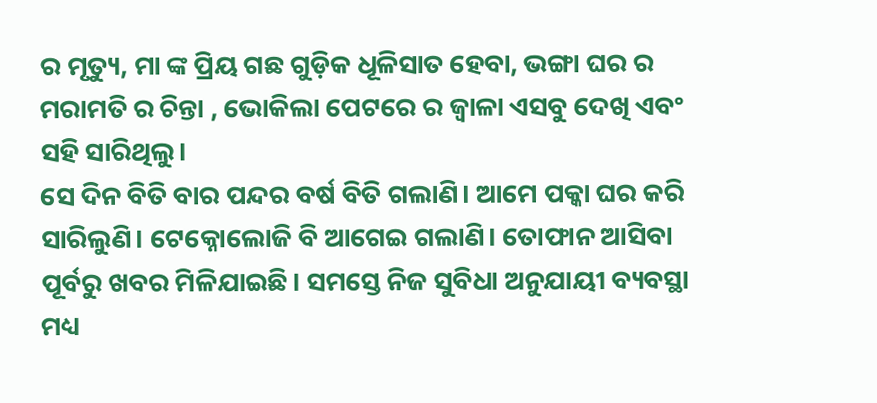ର ମୃତ୍ୟୁ, ମା ଙ୍କ ପ୍ରିୟ ଗଛ ଗୁଡ଼ିକ ଧୂଳିସାତ ହେବା, ଭଙ୍ଗା ଘର ର ମରାମତି ର ଚିନ୍ତା , ଭୋକିଲା ପେଟରେ ର ଜ୍ଵାଳା ଏସବୁ ଦେଖି ଏବଂ ସହି ସାରିଥିଲୁ।
ସେ ଦିନ ବିତି ବାର ପନ୍ଦର ବର୍ଷ ବିତି ଗଲାଣି। ଆମେ ପକ୍କା ଘର କରି ସାରିଲୁଣି। ଟେକ୍ନୋଲୋଜି ବି ଆଗେଇ ଗଲାଣି। ତୋଫାନ ଆସିବା ପୂର୍ବରୁ ଖବର ମିଳିଯାଇଛି। ସମସ୍ତେ ନିଜ ସୁବିଧା ଅନୁଯାୟୀ ବ୍ୟବସ୍ଥା ମଧ୍ୟ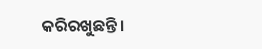କରିରଖୁଛନ୍ତି।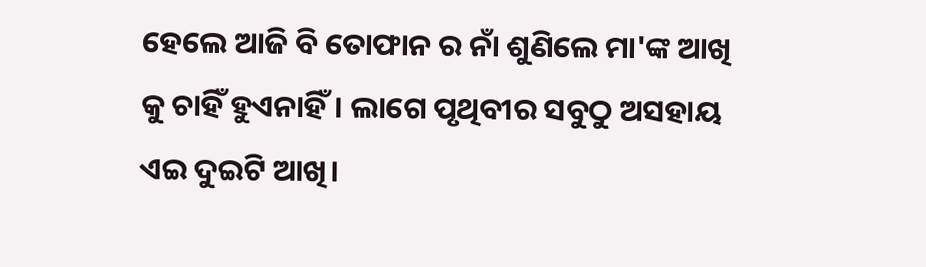ହେଲେ ଆଜି ବି ତୋଫାନ ର ନାଁ ଶୁଣିଲେ ମା'ଙ୍କ ଆଖି କୁ ଚାହିଁ ହୁଏନାହିଁ। ଲାଗେ ପୃଥିବୀର ସବୁଠୁ ଅସହାୟ ଏଇ ଦୁଇଟି ଆଖି।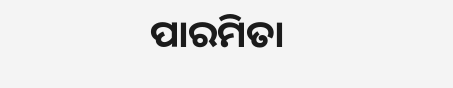ପାରମିତା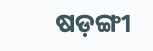ଷଡ଼ଙ୍ଗୀ